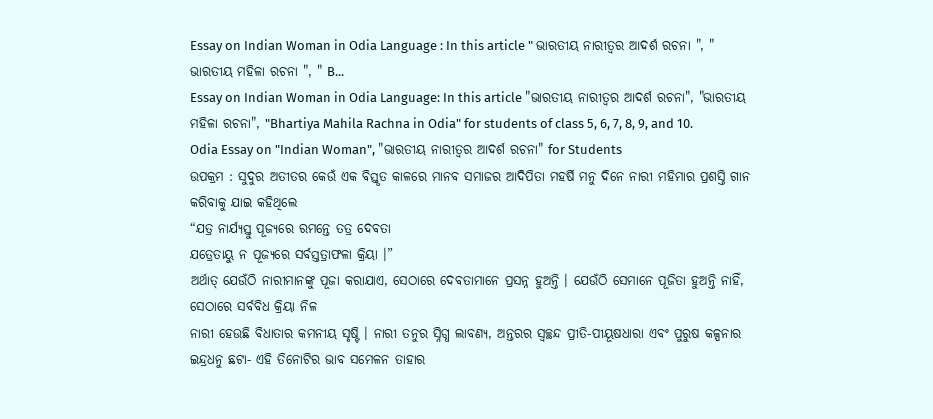Essay on Indian Woman in Odia Language : In this article " ଭାରତୀୟ ନାରୀତ୍ବର ଆଦର୍ଶ ରଚନା ", " ଭାରତୀୟ ମହିଳା ରଚନା ", " B...
Essay on Indian Woman in Odia Language: In this article "ଭାରତୀୟ ନାରୀତ୍ବର ଆଦର୍ଶ ରଚନା", "ଭାରତୀୟ ମହିଳା ରଚନା", "Bhartiya Mahila Rachna in Odia" for students of class 5, 6, 7, 8, 9, and 10.
Odia Essay on "Indian Woman", "ଭାରତୀୟ ନାରୀତ୍ବର ଆଦର୍ଶ ରଚନା" for Students
ଉପକ୍ରମ : ସୁଦୁର ଅତୀତର କେଉଁ ଏକ ବିସ୍ତୃତ କାଳରେ ମାନବ ସମାଜର ଆଦିପିତା ମହର୍ଷି ମନୁ ଦିନେ ନାରୀ ମହିମାର ପ୍ରଶସ୍ତି ଗାନ କରିବାକୁ ଯାଇ କହିଥିଲେ
“ଯତ୍ର ନାର୍ଯ୍ୟସ୍ତୁ ପୂଜ୍ୟରେ ରମନ୍ତେ ତତ୍ର ଦେବତା
ଯତ୍ରେତାୟୁ ନ ପୂଜ୍ୟରେ ସର୍ବସ୍ତତ୍ରାଫଳା କ୍ରିୟା ।”
ଅର୍ଥାତ୍ ଯେଉଁଠି ନାରୀମାନଙ୍କୁ ପୂଜା କରାଯାଏ, ସେଠାରେ ଦେବତାମାନେ ପ୍ରସନ୍ନ ହୁଅନ୍ତି । ଯେଉଁଠି ସେମାନେ ପୂଜିତା ହୁଅନ୍ତି ନାହିଁ, ସେଠାରେ ସର୍ବବିଧ କ୍ରିୟା ନିଳ
ନାରୀ ହେଉଛି ବିଧାତାର କମନୀୟ ସୃଷ୍ଟି । ନାରୀ ତନୁର ସ୍ନିଗ୍ଧ ଲାବଣ୍ୟ, ଅନ୍ତରର ସ୍ଵଚ୍ଛନ୍ଦ ପ୍ରୀତି-ପୀୟୂଷଧାରା ଏବଂ ପୁରୁଷ କଳ୍ପନାର ଇନ୍ଦ୍ରଧନୁ ଛଟା- ଏହି ତିନୋଟିର ଭାବ ସମେଳନ ତାହାର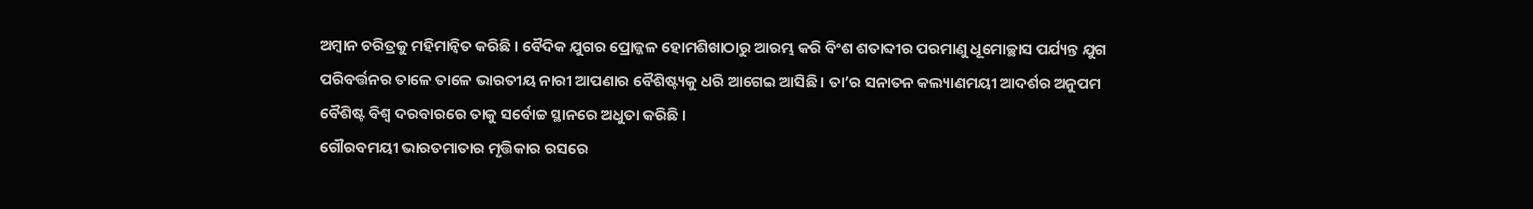ଅମ୍ବାନ ଚରିତ୍ରକୁ ମହିମାନ୍ବିତ କରିଛି । ବୈଦିକ ଯୁଗର ପ୍ରୋଜ୍ଜଳ ହୋମଶିଖାଠାରୁ ଆରମ୍ଭ କରି ବିଂଶ ଶତାବ୍ଦୀର ପରମାଣୁ ଧୂମୋଚ୍ଛାସ ପର୍ଯ୍ୟନ୍ତ ଯୁଗ ପରିବର୍ତ୍ତନର ତାଳେ ତାଳେ ଭାରତୀୟ ନାରୀ ଆପଣାର ବୈଶିଷ୍ଟ୍ୟକୁ ଧରି ଆଗେଇ ଆସିଛି । ତା’ର ସନାତନ କଲ୍ୟାଣମୟୀ ଆଦର୍ଶର ଅନୁପମ ବୈଶିଷ୍ଟ ବିଶ୍ୱ ଦରବାରରେ ତାକୁ ସର୍ବୋଚ୍ଚ ସ୍ଥାନରେ ଅଧୁତା କରିଛି ।
ଗୌରବମୟୀ ଭାରତମାତାର ମୃତ୍ତିକାର ରସରେ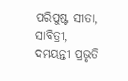ପରିପୁଷ୍ଟ ସୀତା, ସାବିତ୍ରୀ, ଦମୟନ୍ତୀ ପ୍ରଭୃତି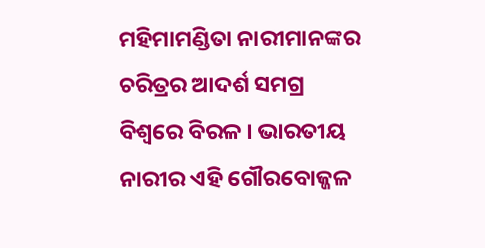ମହିମାମଣ୍ଡିତା ନାରୀମାନଙ୍କର ଚରିତ୍ରର ଆଦର୍ଶ ସମଗ୍ର ବିଶ୍ଵରେ ବିରଳ । ଭାରତୀୟ ନାରୀର ଏହି ଗୌରବୋଜ୍ଜଳ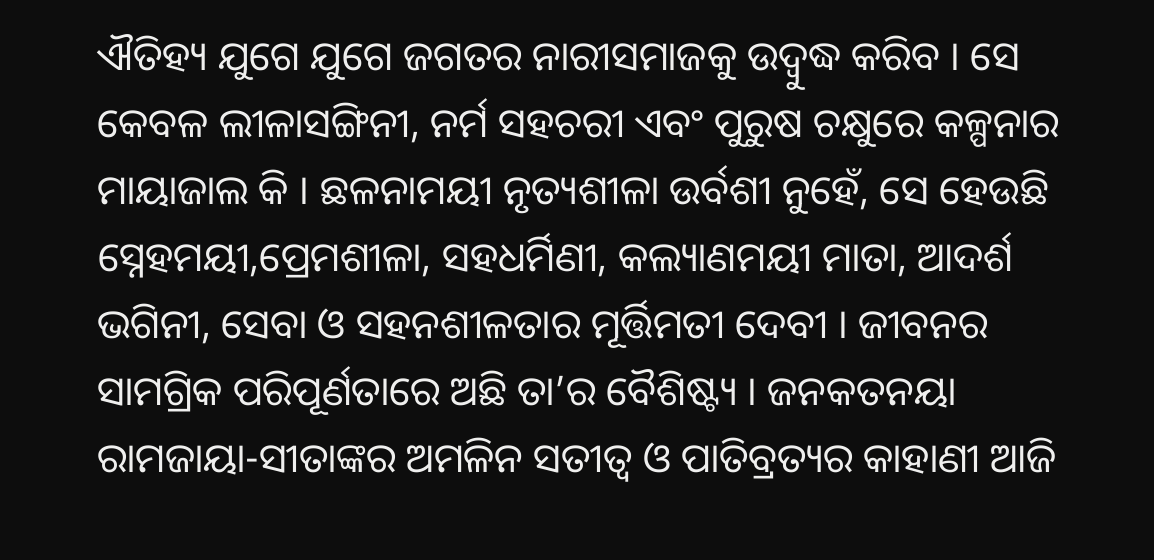ଐତିହ୍ୟ ଯୁଗେ ଯୁଗେ ଜଗତର ନାରୀସମାଜକୁ ଉଦ୍ବୁଦ୍ଧ କରିବ । ସେ କେବଳ ଲୀଳାସଙ୍ଗିନୀ, ନର୍ମ ସହଚରୀ ଏବଂ ପୁରୁଷ ଚକ୍ଷୁରେ କଳ୍ପନାର ମାୟାଜାଲ କି । ଛଳନାମୟୀ ନୃତ୍ୟଶୀଳା ଉର୍ବଶୀ ନୁହେଁ, ସେ ହେଉଛି ସ୍ନେହମୟୀ,ପ୍ରେମଶୀଳା, ସହଧର୍ମିଣୀ, କଲ୍ୟାଣମୟୀ ମାତା, ଆଦର୍ଶ ଭଗିନୀ, ସେବା ଓ ସହନଶୀଳତାର ମୂର୍ତ୍ତିମତୀ ଦେବୀ । ଜୀବନର ସାମଗ୍ରିକ ପରିପୂର୍ଣତାରେ ଅଛି ତା’ର ବୈଶିଷ୍ଟ୍ୟ । ଜନକତନୟା ରାମଜାୟା-ସୀତାଙ୍କର ଅମଳିନ ସତୀତ୍ଵ ଓ ପାତିବ୍ରତ୍ୟର କାହାଣୀ ଆଜି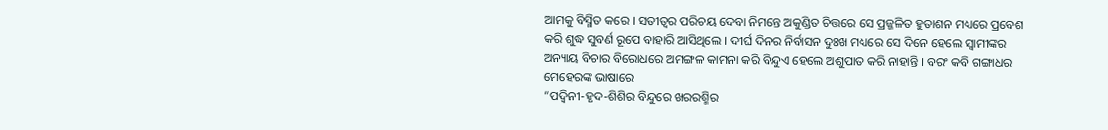ଆମକୁ ବିସ୍ମିତ କରେ । ସତୀତ୍ବର ପରିଚୟ ଦେବା ନିମନ୍ତେ ଅକୁଣ୍ଡିତ ଚିତ୍ତରେ ସେ ପ୍ରଜ୍ଜଳିତ ହୁତାଶନ ମଧ୍ୟରେ ପ୍ରବେଶ କରି ଶୁଦ୍ଧ ସୁବର୍ଣ ରୂପେ ବାହାରି ଆସିଥିଲେ । ଦୀର୍ଘ ଦିନର ନିର୍ବାସନ ଦୁଃଖ ମଧ୍ୟରେ ସେ ଦିନେ ହେଲେ ସ୍ଵାମୀଙ୍କର ଅନ୍ୟାୟ ବିଚାର ବିରୋଧରେ ଅମଙ୍ଗଳ କାମନା କରି ବିନ୍ଦୁଏ ହେଲେ ଅଶୁପାତ କରି ନାହାନ୍ତି । ବରଂ କବି ଗଙ୍ଗାଧର ମେହେରଙ୍କ ଭାଷାରେ
“ପଦ୍ବିନୀ-ହୃଦ-ଶିଶିର ବିନ୍ଦୁରେ ଖରରଶ୍ମିର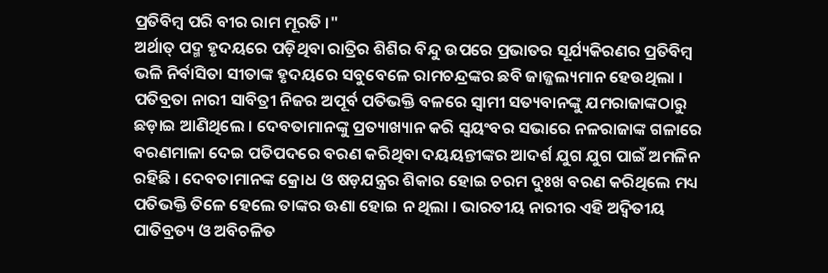ପ୍ରତିବିମ୍ବ ପରି ବୀର ରାମ ମୂରତି ।"
ଅର୍ଥାତ୍ ପଦ୍ମ ହୃଦୟରେ ପଡ଼ିଥିବା ରାତ୍ରିର ଶିଶିର ବିନ୍ଦୁ ଉପରେ ପ୍ରଭାତର ସୂର୍ଯ୍ୟକିରଣର ପ୍ରତିବିମ୍ବ ଭଳି ନିର୍ବାସିତା ସୀତାଙ୍କ ହୃଦୟରେ ସବୁବେଳେ ରାମଚନ୍ଦ୍ରଙ୍କର ଛବି ଜାଜ୍ଜଲ୍ୟମାନ ହେଉଥିଲା । ପତିବ୍ରତା ନାରୀ ସାବିତ୍ରୀ ନିଜର ଅପୂର୍ବ ପତିଭକ୍ତି ବଳରେ ସ୍ବାମୀ ସତ୍ୟବାନଙ୍କୁ ଯମରାଜାଙ୍କଠାରୁ ଛଡ଼ାଇ ଆଣିଥିଲେ । ଦେବତାମାନଙ୍କୁ ପ୍ରତ୍ୟାଖ୍ୟାନ କରି ସ୍ଵୟଂବର ସଭାରେ ନଳରାଜାଙ୍କ ଗଳାରେ ବରଣମାଳା ଦେଇ ପତିପଦରେ ବରଣ କରିଥିବା ଦୟୟନ୍ତୀଙ୍କର ଆଦର୍ଶ ଯୁଗ ଯୁଗ ପାଇଁ ଅମଳିନ ରହିଛି । ଦେବତାମାନଙ୍କ କ୍ରୋଧ ଓ ଷଡ଼ଯନ୍ତ୍ରର ଶିକାର ହୋଇ ଚରମ ଦୁଃଖ ବରଣ କରିଥିଲେ ମଧ୍ୟ ପତିଭକ୍ତି ତିଳେ ହେଲେ ତାଙ୍କର ଊଣା ହୋଇ ନ ଥିଲା । ଭାରତୀୟ ନାରୀର ଏହି ଅଦ୍ଵିତୀୟ ପାତିବ୍ରତ୍ୟ ଓ ଅବିଚଳିତ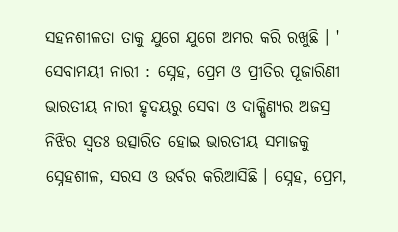ସହନଶୀଳତା ତାକୁ ଯୁଗେ ଯୁଗେ ଅମର କରି ରଖୁଛି । '
ସେବାମୟୀ ନାରୀ : ସ୍ନେହ, ପ୍ରେମ ଓ ପ୍ରୀତିର ପୂଜାରିଣୀ ଭାରତୀୟ ନାରୀ ହୃଦୟରୁ ସେବା ଓ ଦାକ୍ଷିଣ୍ୟର ଅଜସ୍ର ନିଝିର ସ୍ବତଃ ଉତ୍ସାରିତ ହୋଇ ଭାରତୀୟ ସମାଜକୁ ସ୍ନେହଶୀଳ, ସରସ ଓ ଉର୍ବର କରିଆସିଛି । ସ୍ନେହ, ପ୍ରେମ,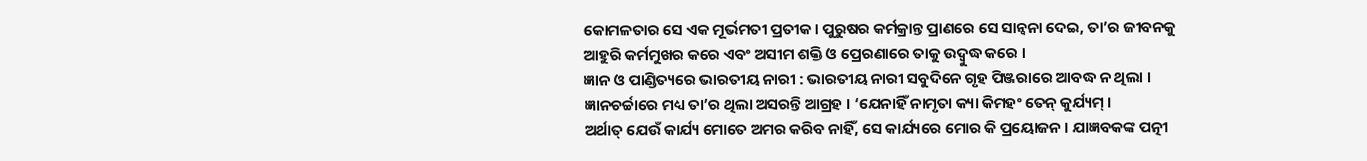କୋମଳତାର ସେ ଏକ ମୂର୍ଭମତୀ ପ୍ରତୀକ । ପୁରୁଷର କର୍ମକ୍ରାନ୍ତ ପ୍ରାଣରେ ସେ ସାନ୍ବନା ଦେଇ, ତା’ର ଜୀବନକୁ ଆହୁରି କର୍ମମୁଖର କରେ ଏବଂ ଅସୀମ ଶକ୍ତି ଓ ପ୍ରେରଣାରେ ତାକୁ ଉଦ୍ବୁଦ୍ଧ କରେ ।
ଜ୍ଞାନ ଓ ପାଣ୍ଡିତ୍ୟରେ ଭାରତୀୟ ନାରୀ : ଭାରତୀୟ ନାରୀ ସବୁଦିନେ ଗୃହ ପିଞ୍ଜରାରେ ଆବଦ୍ଧ ନ ଥିଲା । ଜ୍ଞାନଚର୍ଚ୍ଚାରେ ମଧ୍ୟ ତା’ର ଥିଲା ଅସରନ୍ତି ଆଗ୍ରହ । ‘ଯେନାହିଁ ନାମୃତା କ୍ୟା କିମହଂ ତେନ୍ କୁର୍ଯ୍ୟମ୍ ।
ଅର୍ଥାତ୍ ଯେଉଁ କାର୍ଯ୍ୟ ମୋତେ ଅମର କରିବ ନାହିଁ, ସେ କାର୍ଯ୍ୟରେ ମୋର କି ପ୍ରୟୋଜନ । ଯାଜ୍ଞବକଙ୍କ ପତ୍ନୀ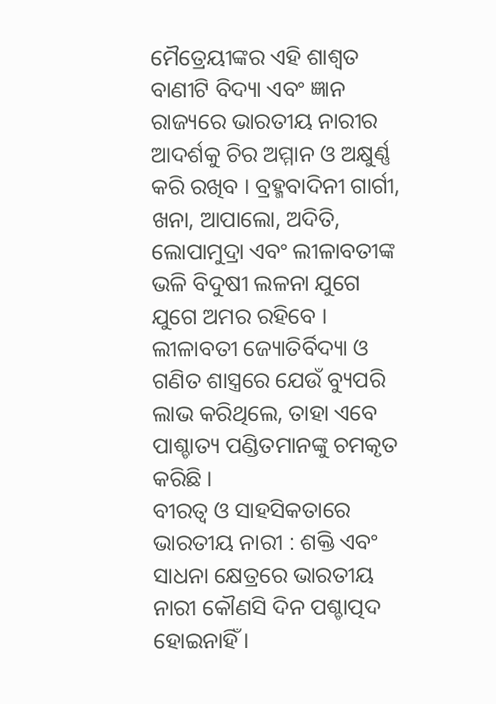ମୈତ୍ରେୟୀଙ୍କର ଏହି ଶାଶ୍ବତ ବାଣୀଟି ବିଦ୍ୟା ଏବଂ ଜ୍ଞାନ ରାଜ୍ୟରେ ଭାରତୀୟ ନାରୀର ଆଦର୍ଶକୁ ଚିର ଅମ୍ମାନ ଓ ଅକ୍ଷୁର୍ଣ୍ଣ କରି ରଖିବ । ବ୍ରହ୍ମବାଦିନୀ ଗାର୍ଗୀ, ଖନା, ଆପାଲୋ, ଅଦିତି, ଲୋପାମୁଦ୍ରା ଏବଂ ଲୀଳାବତୀଙ୍କ ଭଳି ବିଦୁଷୀ ଲଳନା ଯୁଗେ ଯୁଗେ ଅମର ରହିବେ । ଲୀଳାବତୀ ଜ୍ୟୋତିର୍ବିଦ୍ୟା ଓ ଗଣିତ ଶାସ୍ତ୍ରରେ ଯେଉଁ ବ୍ୟୁପରି ଲାଭ କରିଥିଲେ, ତାହା ଏବେ ପାଶ୍ଚାତ୍ୟ ପଣ୍ଡିତମାନଙ୍କୁ ଚମକୃତ କରିଛି ।
ବୀରତ୍ଵ ଓ ସାହସିକତାରେ ଭାରତୀୟ ନାରୀ : ଶକ୍ତି ଏବଂ ସାଧନା କ୍ଷେତ୍ରରେ ଭାରତୀୟ ନାରୀ କୌଣସି ଦିନ ପଶ୍ଚାତ୍ପଦ ହୋଇନାହିଁ ।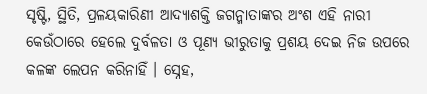ସୃଷ୍ଟି, ସ୍ଥିତି, ପ୍ରଳୟକାରିଣୀ ଆଦ୍ୟାଶକ୍ତି ଜଗନ୍ମାତାଙ୍କର ଅଂଶ ଏହି ନାରୀ କେଉଁଠାରେ ହେଲେ ଦୁର୍ବଳତା ଓ ପୂଣ୍ୟ ଭୀରୁତାକୁ ପ୍ରଶୟ ଦେଇ ନିଜ ଉପରେ କଳଙ୍କ ଲେପନ କରିନାହିଁ । ସ୍ନେହ,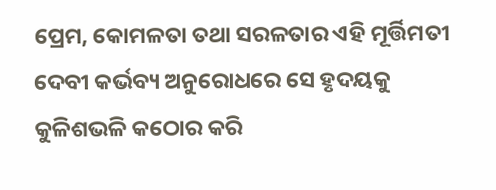ପ୍ରେମ, କୋମଳତା ତଥା ସରଳତାର ଏହି ମୂର୍ତ୍ତିମତୀ ଦେବୀ କର୍ଭବ୍ୟ ଅନୁରୋଧରେ ସେ ହୃଦୟକୁ କୁଳିଶଭଳି କଠୋର କରି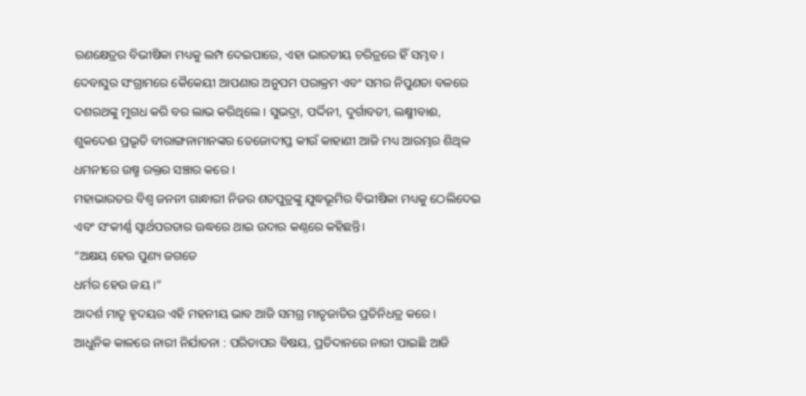ରଣକ୍ଷେତ୍ରର ବିଭୀଷିକା ମଧ୍ୟକୁ ଲମ୍ପ ଦେଇପାରେ, ଏହା ଭାରତୀୟ ଚରିତ୍ରରେ ହିଁ ସମ୍ଭବ । ଦେବାସୁର ସଂଗ୍ରାମରେ କୈକେୟୀ ଆପଣାର ଅନୁପମ ପରାକ୍ରମ ଏବଂ ସମର ନିପୁଣତା ବଳରେ ଦଶରଥଙ୍କୁ ମୁଗଧ କରି ବର ଲାଭ କରିଥିଲେ । ସୁଭଦ୍ରା, ପର୍ଦ୍ଦିନୀ, ଦୁର୍ଗାବତୀ, ଲକ୍ଷ୍ମୀବାଈ, ଶୁକଦେଈ ପ୍ରଭୃତି ବୀରାଙ୍ଗନାମାନଙ୍କର ତେଜୋଦୀପ୍ତ କୀଉଁ କାହାଣୀ ଆଜି ମଧ୍ୟ ଆରମ୍ଭର ଶିଥିଳ ଧମନୀରେ ଉଷ୍ମ ରକ୍ତର ସଞ୍ଚାର କରେ ।
ମହାଭାରତର ବିଶ୍ଵ ଜନନୀ ଗାନ୍ଧାରୀ ନିଜର ଶତପୁତ୍ରଙ୍କୁ ଯୁଦ୍ଧଭୂମିର ବିଭୀଷିକା ମଧ୍ୟକୁ ଠେଲିଦେଇ ଏବଂ ସଂକୀର୍ଣ୍ଣ ସ୍ଵାର୍ଥପରତାର ଊଦ୍ଧରେ ଥାଇ ଉଦାର କଣ୍ଠରେ କହିଛନ୍ତି।
“ଅକ୍ଷୟ ହେଉ ପୁଣ୍ୟ ଜଗତେ
ଧର୍ମର ହେଉ ଜୟ ।”
ଆଦର୍ଶ ମାତୃ ହୃଦୟର ଏହି ମହନୀୟ ଭାବ ଆଜି ସମଗ୍ର ମାତୃଜାତିର ପ୍ରତିନିଧତ୍ର କରେ ।
ଆଧୁନିକ କାଳରେ ନାରୀ ନିର୍ଯାତନା : ପରିତାପର ବିଷୟ, ପ୍ରତିଦାନରେ ନାରୀ ପାଇଛି ଆଜି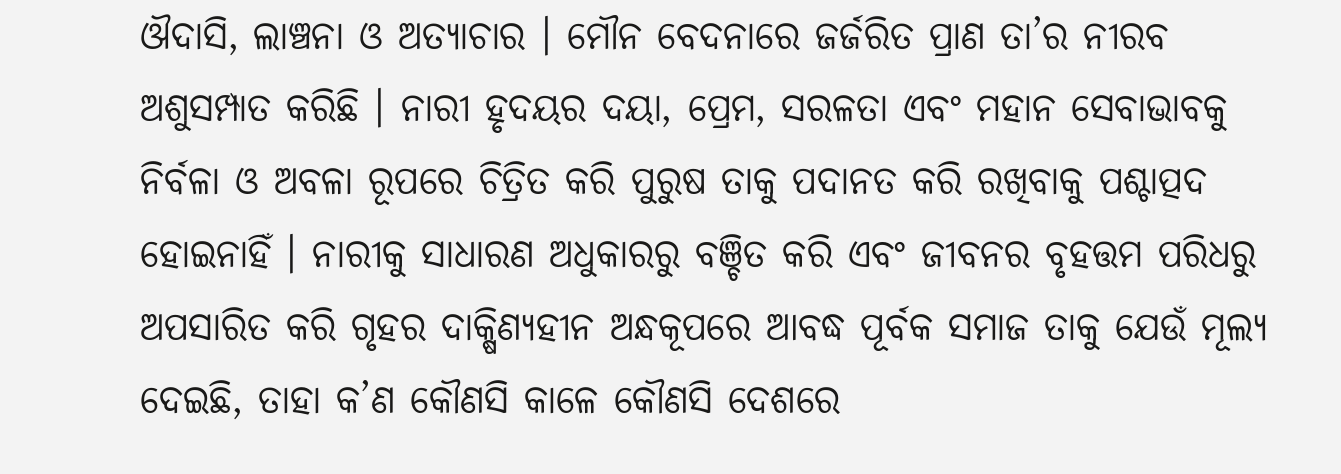ଔଦାସି, ଲାଞ୍ଚନା ଓ ଅତ୍ୟାଚାର । ମୌନ ବେଦନାରେ ଜର୍ଜରିତ ପ୍ରାଣ ତା’ର ନୀରବ ଅଶୁସମ୍ପାତ କରିଛି । ନାରୀ ହୃଦୟର ଦୟା, ପ୍ରେମ, ସରଳତା ଏବଂ ମହାନ ସେବାଭାବକୁ ନିର୍ବଳା ଓ ଅବଳା ରୂପରେ ଚିତ୍ରିତ କରି ପୁରୁଷ ତାକୁ ପଦାନତ କରି ରଖିବାକୁ ପଶ୍ଚାତ୍ପଦ ହୋଇନାହିଁ । ନାରୀକୁ ସାଧାରଣ ଅଧୁକାରରୁ ବଞ୍ଚିତ କରି ଏବଂ ଜୀବନର ବୃହତ୍ତମ ପରିଧରୁ ଅପସାରିତ କରି ଗୃହର ଦାକ୍ଷିଣ୍ୟହୀନ ଅନ୍ଧକୂପରେ ଆବଦ୍ଧ ପୂର୍ବକ ସମାଜ ତାକୁ ଯେଉଁ ମୂଲ୍ୟ ଦେଇଛି, ତାହା କ’ଣ କୌଣସି କାଳେ କୌଣସି ଦେଶରେ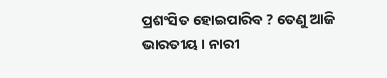ପ୍ରଶଂସିତ ହୋଇପାରିବ ? ତେଣୁ ଆଜି ଭାରତୀୟ । ନାରୀ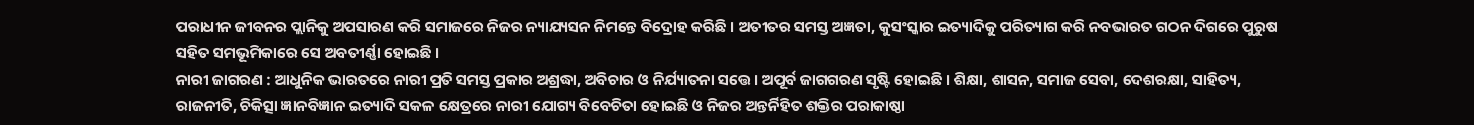ପରାଧୀନ ଜୀବନର ପ୍ଲାନିକୁ ଅପସାରଣ କରି ସମାଜରେ ନିଜର ନ୍ୟାଯ୍ୟସନ ନିମନ୍ତେ ବିଦ୍ରୋହ କରିଛି । ଅତୀତର ସମସ୍ତ ଅଜ୍ଞତା, କୁସଂସ୍କାର ଇତ୍ୟାଦିକୁ ପରିତ୍ୟାଗ କରି ନବଭାରତ ଗଠନ ଦିଗରେ ପୁରୁଷ ସହିତ ସମଭୂମିକାରେ ସେ ଅବତୀର୍ଣ୍ଣା ହୋଇଛି ।
ନାରୀ ଜାଗରଣ : ଆଧୁନିକ ଭାରତରେ ନାରୀ ପ୍ରତି ସମସ୍ତ ପ୍ରକାର ଅଶ୍ରଦ୍ଧା, ଅବିଚାର ଓ ନିର୍ଯ୍ୟାତନା ସତ୍ତେ । ଅପୂର୍ବ ଜାଗଗରଣ ସୃଷ୍ଟି ହୋଇଛି । ଶିକ୍ଷା, ଶାସନ, ସମାଜ ସେବା, ଦେଶରକ୍ଷା, ସାହିତ୍ୟ, ରାଜନୀତି, ଚିକିତ୍ସା ଜ୍ଞାନବିଜ୍ଞାନ ଇତ୍ୟାଦି ସକଳ କ୍ଷେତ୍ରରେ ନାରୀ ଯୋଗ୍ୟ ବିବେଚିତା ହୋଇଛି ଓ ନିଜର ଅନ୍ତର୍ନିହିତ ଶକ୍ତିର ପରାକାଷ୍ଠା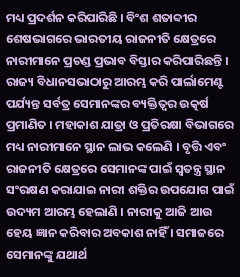ମଧ୍ୟ ପ୍ରଦର୍ଶନ କରିପାରିଛି । ବିଂଶ ଶତାବ୍ଦୀର ଶେଷଭାଗରେ ଭାରତୀୟ ରାଜନୀତି କ୍ଷେତ୍ରରେ ନାରୀମାନେ ପ୍ରଚଣ୍ଡ ପ୍ରଭାବ ବିସ୍ତାର କରିପାରିଛନ୍ତି । ରାଜ୍ୟ ବିଧାନସଭାଠାରୁ ଆରମ୍ଭ କରି ପାର୍ଲାମେଣ୍ଟ ପର୍ଯ୍ୟନ୍ତ ସର୍ବତ୍ର ସେମାନଙ୍କର ବ୍ୟକ୍ତିତ୍ଵର ଉତ୍କର୍ଷ ପ୍ରମାଣିତ । ମହାକାଶ ଯାତ୍ରା ଓ ପ୍ରତିରକ୍ଷା ବିଭାଗରେ ମଧ୍ୟ ନାରୀମାନେ ସ୍ଥାନ ଲାଭ କଲେଣି । ବୃତ୍ତି ଏବଂ ରାଜନୀତି କ୍ଷେତ୍ରରେ ସେମାନଙ୍କ ପାଇଁ ସ୍ବତନ୍ତ୍ର ସ୍ଥାନ ସଂରକ୍ଷଣ କରାଯାଇ ନାରୀ ଶକ୍ତିର ଉପଯୋଗ ପାଇଁ ଉଦ୍ୟମ ଆରମ୍ଭ ହେଲାଣି । ନାରୀକୁ ଆଜି ଆଉ ହେୟ ଜ୍ଞାନ କରିବାର ଅବକାଶ ନାହିଁ । ସମାଜରେ ସେମାନଙ୍କୁ ଯଥାର୍ଥ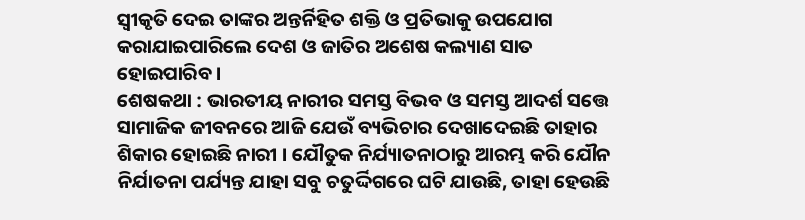ସ୍ବୀକୃତି ଦେଇ ତାଙ୍କର ଅନ୍ତର୍ନିହିତ ଶକ୍ତି ଓ ପ୍ରତିଭାକୁ ଉପଯୋଗ କରାଯାଇପାରିଲେ ଦେଶ ଓ ଜାତିର ଅଶେଷ କଲ୍ୟାଣ ସାତ ହୋଇପାରିବ ।
ଶେଷକଥା : ଭାରତୀୟ ନାରୀର ସମସ୍ତ ବିଭବ ଓ ସମସ୍ତ ଆଦର୍ଶ ସତ୍ତେ ସାମାଜିକ ଜୀବନରେ ଆଜି ଯେଉଁ ବ୍ୟଭିଚାର ଦେଖାଦେଇଛି ତାହାର ଶିକାର ହୋଇଛି ନାରୀ । ଯୌତୁକ ନିର୍ଯ୍ୟାତନାଠାରୁ ଆରମ୍ଭ କରି ଯୌନ ନିର୍ଯାତନା ପର୍ଯ୍ୟନ୍ତ ଯାହା ସବୁ ଚତୁର୍ଦ୍ଦିଗରେ ଘଟି ଯାଉଛି, ତାହା ହେଉଛି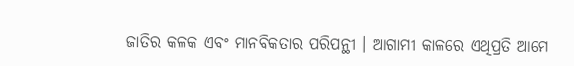ଜାତିର କଳକ ଏବଂ ମାନବିକତାର ପରିପନ୍ଥୀ । ଆଗାମୀ କାଳରେ ଏଥିପ୍ରତି ଆମେ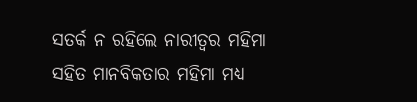ସତର୍କ ନ ରହିଲେ ନାରୀତ୍ଵର ମହିମା ସହିତ ମାନବିକତାର ମହିମା ମଧ୍ୟ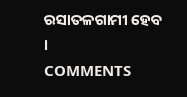ରସାତଳଗାମୀ ହେବ ।
COMMENTS